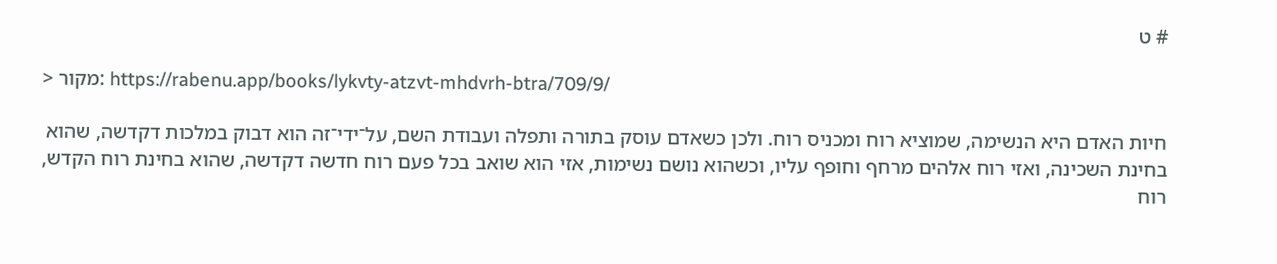# ט

> מקור: https://rabenu.app/books/lykvty-atzvt-mhdvrh-btra/709/9/

חיות האדם היא הנשימה, שמוציא רוח ומכניס רוח. ולכן כשאדם עוסק בתורה ותפלה ועבודת השם, על־ידי־זה הוא דבוק במלכות דקדשה, שהוא בחינת השכינה, ואזי רוח אלהים מרחף וחופף עליו, וכשהוא נושם נשימות, אזי הוא שואב בכל פעם רוח חדשה דקדשה, שהוא בחינת רוח הקדש, רוח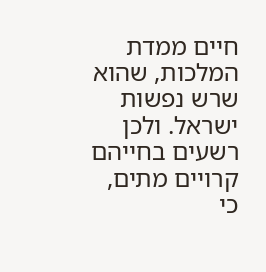חיים ממדת המלכות, שהוא שרש נפשות ישראל. ולכן רשעים בחייהם קרויים מתים, כי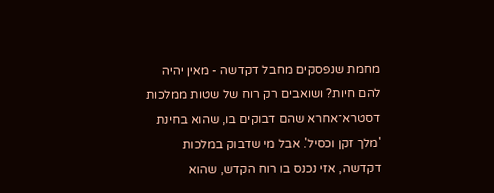מחמת שנפסקים מחבל דקדשה - מאין יהיה להם חיות? ושואבים רק רוח של שטות ממלכות דסטרא־אחרא שהם דבוקים בו, שהוא בחינת 'מלך זקן וכסיל'. אבל מי שדבוק במלכות דקדשה, אזי נכנס בו רוח הקדש, שהוא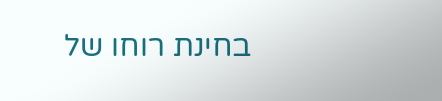בחינת רוחו של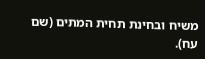משיח ובחינת תחית המתים (שם עח).